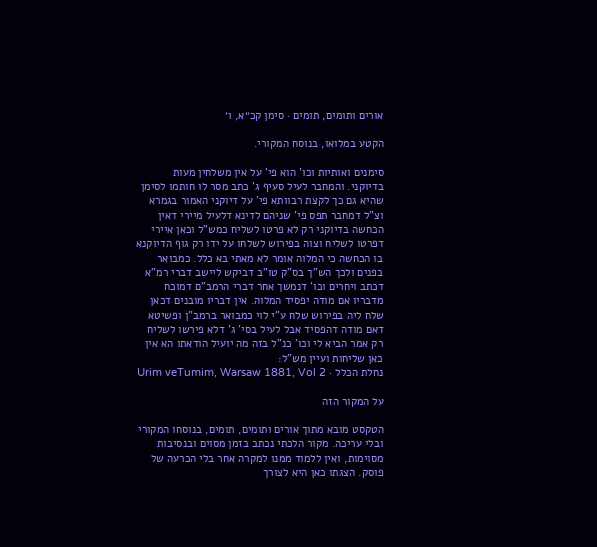אורים ותומים, תומים · סימן קכ״א, ו׳

הקטע במלואו, בנוסח המקורי.

סימנים ואותיות וכו' הוא פי' על אין משלחין מעות בדיוקני. והמחבר לעיל סעיף ג' כתב מסר לו חותמו לסימן שהיא גם כך לקצת רבוותא פי' על דיוקני האמור בגמרא וצ"ל דמחבר תפס פי' שניהם לדינא דלעיל מיירי דאין הכחשה בדיוקני רק לא פרטו לשליח כמש"ל וכאן איירי דפרטו לשליח וצוה בפירוש לשלחו על ידו רק גוף הדיוקנא בו הכחשה כי המלוה אומר לא מאתי בא כלל. כמבואר בפנים ולכך הש"ך בס"ק טו"ב דביקש ליישב דברי רמ"א דכתב ויחרים וכו' דנמשך אחר דברי הרמב"ם דמוכח מדבריו אם מודה יפסיד המלוה. אין דבריו מובנים דכאן שלח ליה בפירוש שלח ע"י לוי כמבואר ברמב"ן ופשיטא דאם מודה דהפסיד אבל לעיל בסי' ג' דלא פירשו לשליח רק אמר הביא לי וכו' כנ"ל בזה מה יועיל הודאתו הא אין כאן שליחות ועיין מש"ל:
נחלת הכלל · Urim veTumim, Warsaw 1881, Vol 2

על המקור הזה

הטקסט מובא מתוך אורים ותומים, תומים, בנוסחו המקורי ובלי עריכה. מקור הלכתי נכתב בזמן מסוים ובנסיבות מסוימות, ואין ללמוד ממנו למקרה אחר בלי הכרעה של פוסק. הצגתו כאן היא לצורך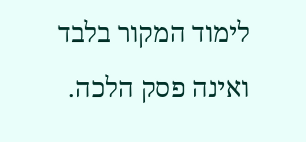לימוד המקור בלבד ואינה פסק הלכה.